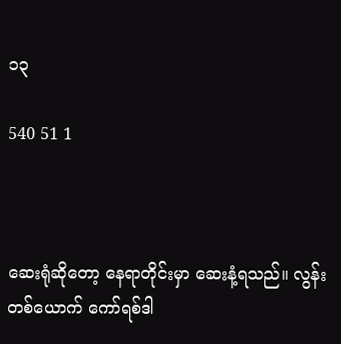၁၃

540 51 1



ဆေးရုံဆိုတော့ နေရာတိုင်းမှာ ဆေးနံ့ရသည်။ လွန်းတစ်ယောက် ကော်ရစ်ဒါ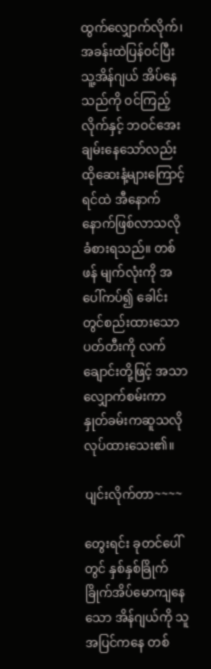ထွက်လျှောက်လိုက်၊ အခန်းထဲပြန်ဝင်ပြီး သူ့အိန်ဂျယ် အိပ်နေသည်ကို ဝင်ကြည့်လိုက်နှင့် ဘဝင်အေးချမ်းနေသော်လည်း ထိုဆေးနံ့များကြောင့် ရင်ထဲ အီနောက်နောက်ဖြစ်လာသလို ခံစားရသည်။ တစ်ဖန် မျက်လုံးကို အပေါ်ကပ်၍ ခေါင်းတွင်စည်းထားသော ပတ်တီးကို လက်ချောင်းတို့ဖြင့် အသာလျှောက်စမ်းကာ နှုတ်ခမ်းကဆူသလိုလုပ်ထားသေး၏။

ပျင်းလိုက်တာ~~~~

တွေးရင်း ခုတင်ပေါ် တွင် နှစ်နှစ်ခြိုက်ခြိုက်အိပ်မောကျနေသော အိန်ဂျယ်ကို သူ အပြင်ကနေ တစ်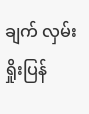ချက် လှမ်းရှိုးပြန်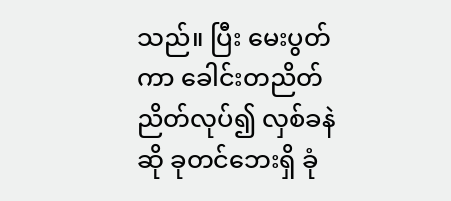သည်။ ပြီး မေးပွတ်ကာ ခေါင်းတညိတ်ညိတ်လုပ်၍ လှစ်ခနဲဆို ခုတင်ဘေးရှိ ခုံ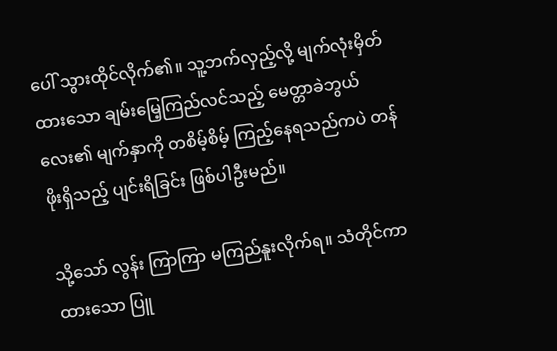ပေါ် သွားထိုင်လိုက်၏။ သူ့ဘက်လှည့်လို့ မျက်လုံးမှိတ်ထားသော ချမ်းမြေ့ကြည်လင်သည့် မေတ္တာခဲဘွယ်လေး၏ မျက်နှာကို တစိမ့်စိမ့် ကြည့်နေရသည်ကပဲ တန်ဖိုးရှိသည့် ပျင်းရိခြင်း ဖြစ်ပါဦးမည်။

သို့သော် လွန်း ကြာကြာ မကြည်နူးလိုက်ရ။ သံတိုင်ကာထားသော ပြူ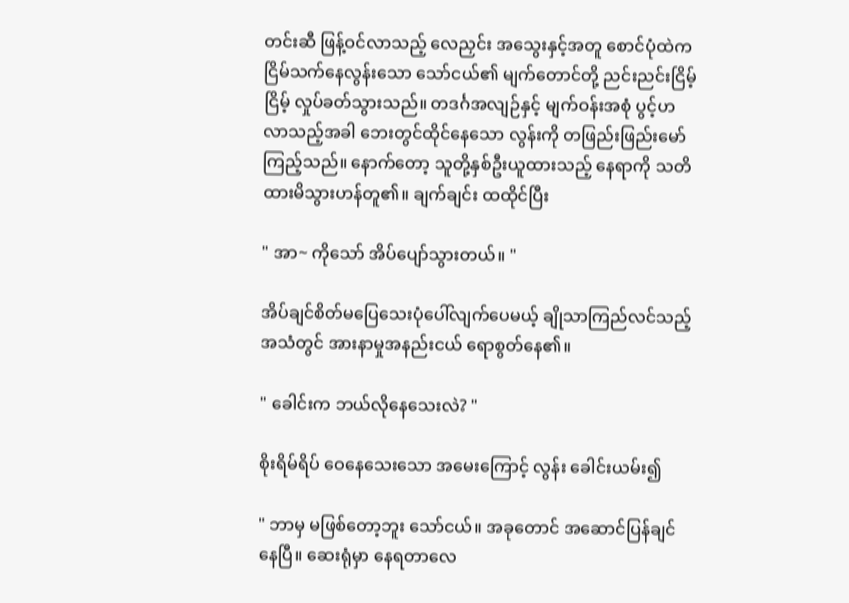တင်းဆီ ဖြန့်ဝင်လာသည့် လေညှင်း အသွေးနှင့်အတူ စောင်ပုံထဲက ငြိမ်သက်နေလွန်းသော သော်ငယ်၏ မျက်တောင်တို့ ညင်းညင်းငြိမ့်ငြိမ့် လှုပ်ခတ်သွားသည်။ တဒင်္ဂအလျဉ်နှင့် မျက်ဝန်းအစုံ ပွင့်ဟလာသည့်အခါ ဘေးတွင်ထိုင်နေသော လွန်းကို တဖြည်းဖြည်းမော်ကြည့်သည်။ နောက်တော့ သူတို့နှစ်ဦးယူထားသည့် နေရာကို သတိထားမိသွားဟန်တူ၏။ ချက်ချင်း ထထိုင်ပြီး

" အာ~ ကိုသော် အိပ်ပျော်သွားတယ်။ "

အိပ်ချင်စိတ်မပြေသေးပုံပေါ်လျက်ပေမယ့် ချိုသာကြည်လင်သည့် အသံတွင် အားနာမှုအနည်းငယ် ရောစွတ်နေ၏။

" ခေါင်းက ဘယ်လိုနေသေးလဲ? "

စိုးရိမ်ရိပ် ဝေနေသေးသော အမေးကြောင့် လွန်း ခေါင်းယမ်း၍

" ဘာမှ မဖြစ်တော့ဘူး သော်ငယ်။ အခုတောင် အဆောင်ပြန်ချင်နေပြီ။ ဆေးရုံမှာ နေရတာလေ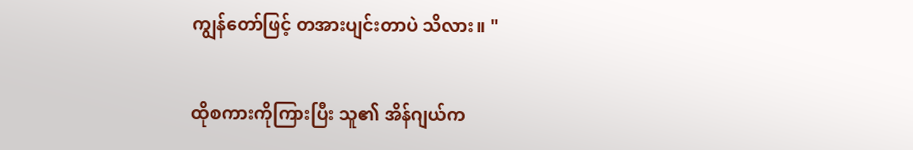ကျွန်တော်ဖြင့် တအားပျင်းတာပဲ သိလား။ "

ထိုစကားကိုကြားပြီး သူ၏ အိန်ဂျယ်က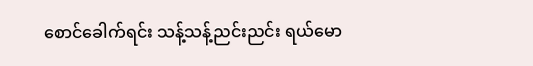စောင်ခေါက်ရင်း သန့်သန့်ညင်းညင်း ရယ်မော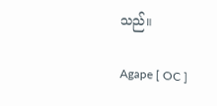သည်။

Agape [ OC ]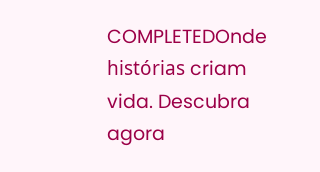COMPLETEDOnde histórias criam vida. Descubra agora